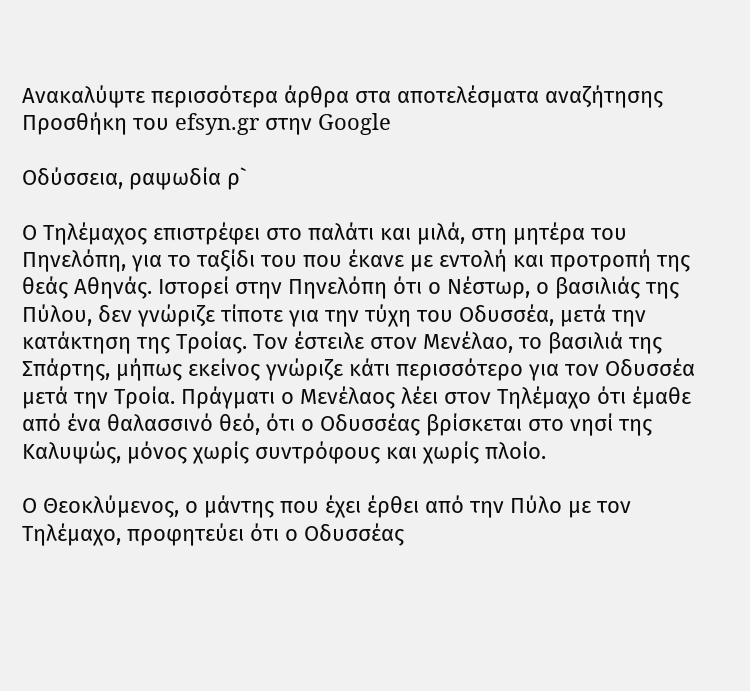Ανακαλύψτε περισσότερα άρθρα στα αποτελέσματα αναζήτησης
Προσθήκη του efsyn.gr στην Google

Οδύσσεια, ραψωδία ρ`

Ο Τηλέμαχος επιστρέφει στο παλάτι και μιλά, στη μητέρα του Πηνελόπη, για το ταξίδι του που έκανε με εντολή και προτροπή της θεάς Αθηνάς. Ιστορεί στην Πηνελόπη ότι ο Νέστωρ, ο βασιλιάς της Πύλου, δεν γνώριζε τίποτε για την τύχη του Οδυσσέα, μετά την κατάκτηση της Τροίας. Τον έστειλε στον Μενέλαο, το βασιλιά της Σπάρτης, μήπως εκείνος γνώριζε κάτι περισσότερο για τον Οδυσσέα μετά την Τροία. Πράγματι ο Μενέλαος λέει στον Τηλέμαχο ότι έμαθε από ένα θαλασσινό θεό, ότι ο Οδυσσέας βρίσκεται στο νησί της Καλυψώς, μόνος χωρίς συντρόφους και χωρίς πλοίο.

Ο Θεοκλύμενος, ο μάντης που έχει έρθει από την Πύλο με τον Τηλέμαχο, προφητεύει ότι ο Οδυσσέας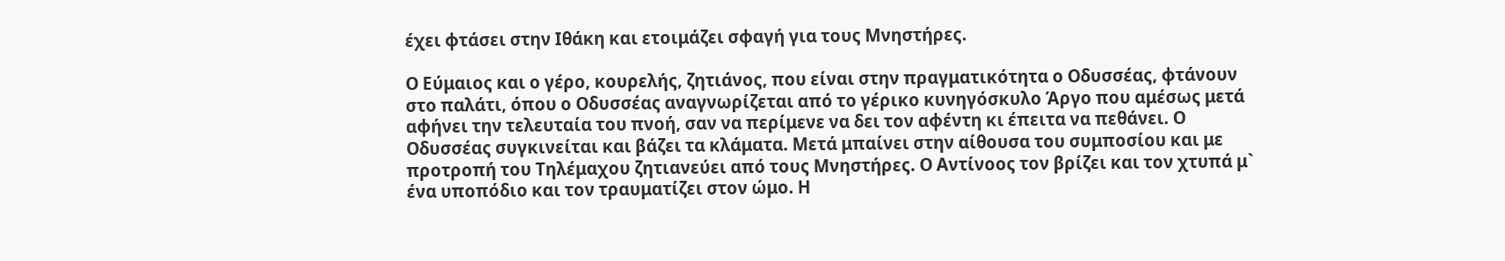έχει φτάσει στην Ιθάκη και ετοιμάζει σφαγή για τους Μνηστήρες.

Ο Εύμαιος και ο γέρο, κουρελής, ζητιάνος, που είναι στην πραγματικότητα ο Οδυσσέας, φτάνουν στο παλάτι, όπου ο Οδυσσέας αναγνωρίζεται από το γέρικο κυνηγόσκυλο Άργο που αμέσως μετά αφήνει την τελευταία του πνοή, σαν να περίμενε να δει τον αφέντη κι έπειτα να πεθάνει. Ο Οδυσσέας συγκινείται και βάζει τα κλάματα. Μετά μπαίνει στην αίθουσα του συμποσίου και με προτροπή του Τηλέμαχου ζητιανεύει από τους Μνηστήρες. Ο Αντίνοος τον βρίζει και τον χτυπά μ` ένα υποπόδιο και τον τραυματίζει στον ώμο. Η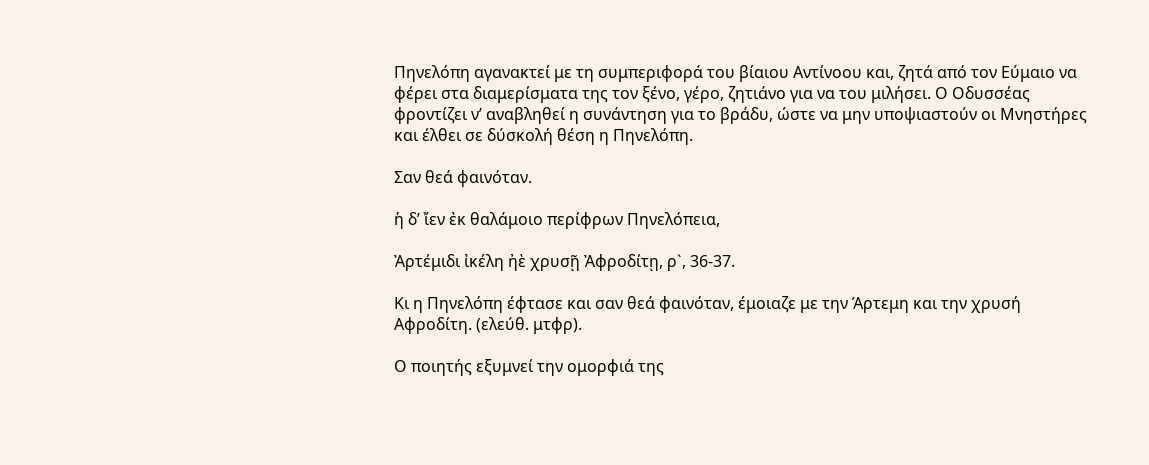Πηνελόπη αγανακτεί με τη συμπεριφορά του βίαιου Αντίνοου και, ζητά από τον Εύμαιο να φέρει στα διαμερίσματα της τον ξένο, γέρο, ζητιάνο για να του μιλήσει. Ο Οδυσσέας φροντίζει ν’ αναβληθεί η συνάντηση για το βράδυ, ώστε να μην υποψιαστούν οι Μνηστήρες και έλθει σε δύσκολή θέση η Πηνελόπη.

Σαν θεά φαινόταν.

ἡ δ’ ἴεν ἐκ θαλάμοιο περίφρων Πηνελόπεια,

Ἀρτέμιδι ἰκέλη ἠὲ χρυσῇ Ἀφροδίτῃ, ρ`, 36-37.

Κι η Πηνελόπη έφτασε και σαν θεά φαινόταν, έμοιαζε με την Άρτεμη και την χρυσή Αφροδίτη. (ελεύθ. μτφρ).

Ο ποιητής εξυμνεί την ομορφιά της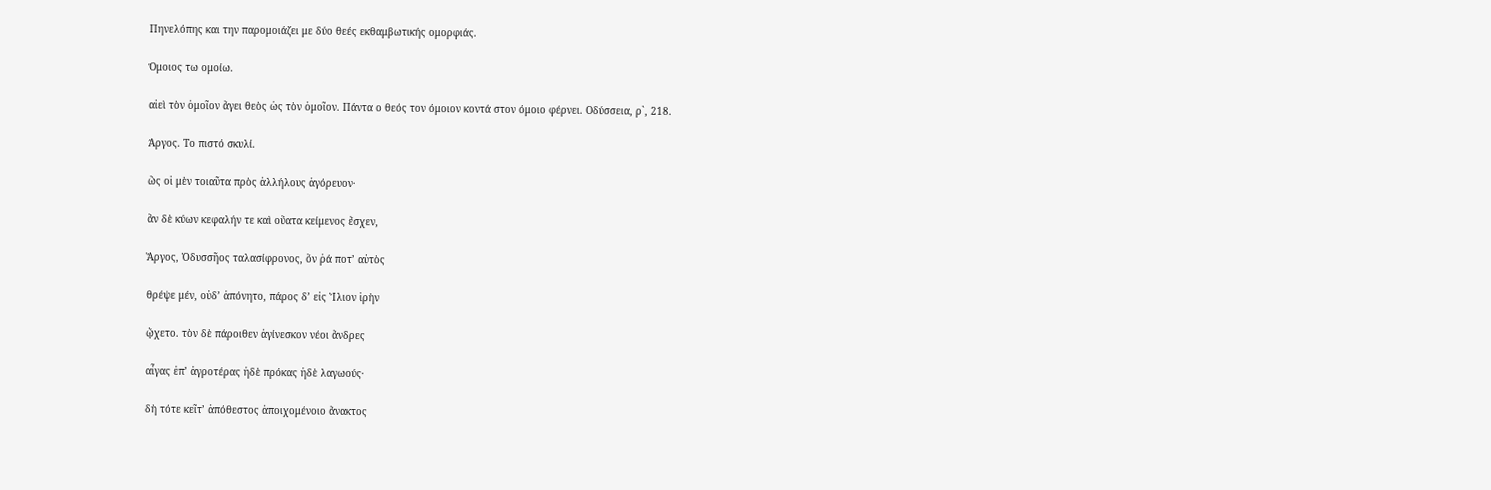Πηνελόπης και την παρομοιάζει με δύο θεές εκθαμβωτικής ομορφιάς.

Όμοιος τω ομοίω.

αἰεὶ τὸν ὁμοῖον ἄγει θεὸς ὡς τὸν ὁμοῖον. Πάντα ο θεός τον όμοιον κοντά στον όμοιο φέρνει. Οδύσσεια, ρ`, 218.

Άργος. Το πιστό σκυλί.

ὣς οἱ μὲν τοιαῦτα πρὸς ἀλλήλους ἀγόρευον·

ἂν δὲ κύων κεφαλήν τε καὶ οὔατα κείμενος ἔσχεν,

Ἄργος, Ὀδυσσῆος ταλασίφρονος, ὅν ῥά ποτ’ αὐτὸς

θρέψε μέν, οὐδ’ ἀπόνητο, πάρος δ’ εἰς Ἴλιον ἱρὴν

ᾤχετο. τὸν δὲ πάροιθεν ἀγίνεσκον νέοι ἄνδρες

αἶγας ἐπ’ ἀγροτέρας ἠδὲ πρόκας ἠδὲ λαγωούς·

δὴ τότε κεῖτ’ ἀπόθεστος ἀποιχομένοιο ἄνακτος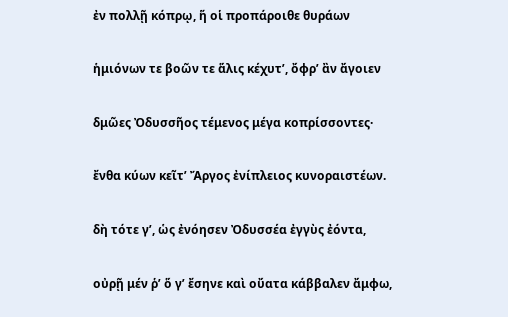ἐν πολλῇ κόπρῳ, ἥ οἱ προπάροιθε θυράων

ἡμιόνων τε βοῶν τε ἅλις κέχυτ’, ὄφρ’ ἂν ἄγοιεν

δμῶες Ὀδυσσῆος τέμενος μέγα κοπρίσσοντες·

ἔνθα κύων κεῖτ’ Ἄργος ἐνίπλειος κυνοραιστέων.

δὴ τότε γ’, ὡς ἐνόησεν Ὀδυσσέα ἐγγὺς ἐόντα,

οὐρῇ μέν ῥ’ ὅ γ’ ἔσηνε καὶ οὔατα κάββαλεν ἄμφω,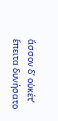ἄσσον δ’ οὐκέτ’ ἔπειτα δυνήσατο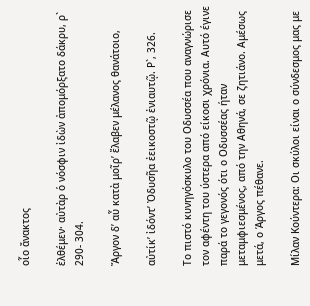οἷο ἄνακτος

ἐλθέμεν· αὐτὰρ ὁ νόσφιν ἰδὼν ἀπομόρξατο δάκρυ, ρ` 290- 304.

Ἄργον δ’ αὖ κατὰ μοῖρ’ ἔλαβεν μέλανος θανάτοιο,

αὐτίκ’ ἰδόντ’ Ὀδυσῆα ἐεικοστῷ ἐνιαυτῷ. Ρ`, 326.

Το πιστό κυνηγόσκυλο του Οδυσσέα που αναγνώρισε τον αφέντη του ύστερα από είκοσι χρόνια. Αυτό έγινε παρά το γεγονός ότι ο Οδυσσέας ήταν μεταμφιεσμένος, από την Αθηνά, σε ζητιάνο. Αμέσως μετά, ο Άργος πέθανε.

Μίλαν Κούντερα: Οι σκύλοι είναι ο σύνδεσμος μας με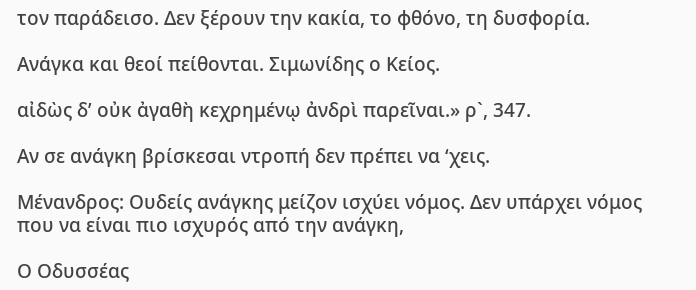τον παράδεισο. Δεν ξέρουν την κακία, το φθόνο, τη δυσφορία.

Ανάγκα και θεοί πείθονται. Σιμωνίδης ο Κείος.

αἰδὼς δ’ οὐκ ἀγαθὴ κεχρημένῳ ἀνδρὶ παρεῖναι.» ρ`, 347.

Αν σε ανάγκη βρίσκεσαι ντροπή δεν πρέπει να ‘χεις.

Μένανδρος: Ουδείς ανάγκης μείζον ισχύει νόμος. Δεν υπάρχει νόμος που να είναι πιο ισχυρός από την ανάγκη,

Ο Οδυσσέας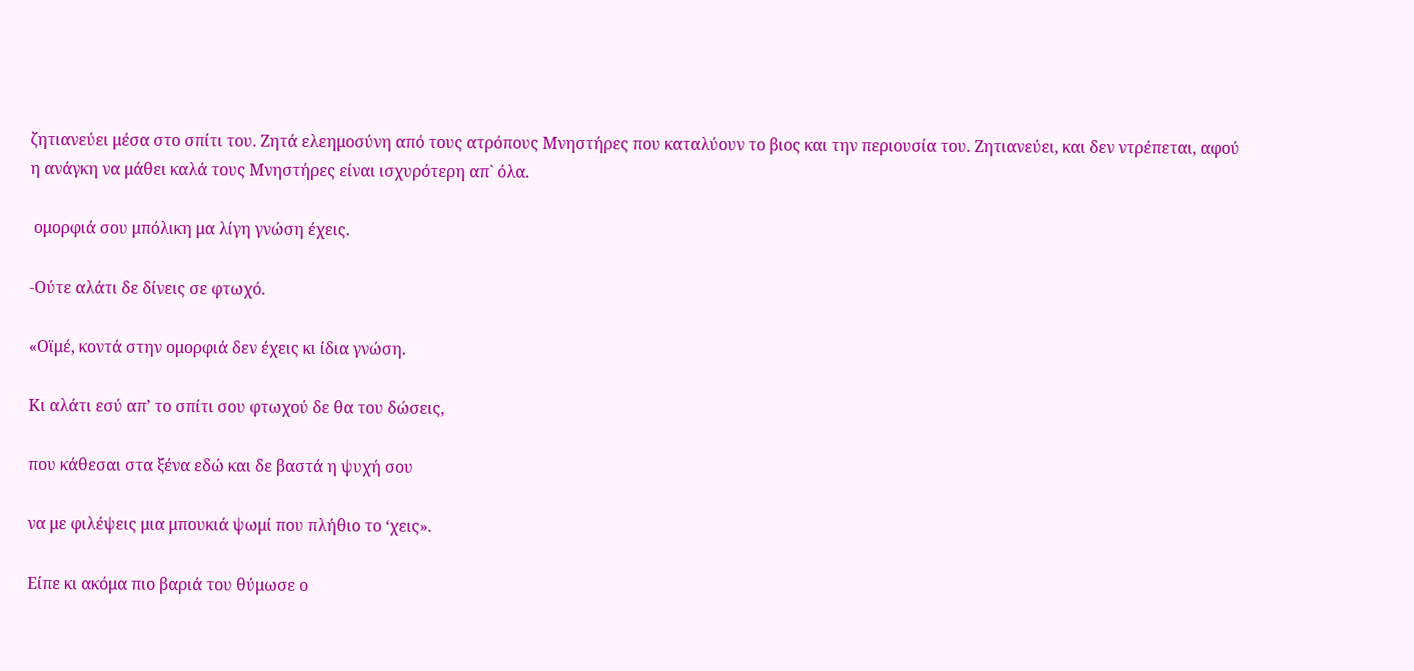ζητιανεύει μέσα στο σπίτι του. Ζητά ελεημοσύνη από τους ατρόπους Μνηστήρες που καταλύουν το βιος και την περιουσία του. Ζητιανεύει, και δεν ντρέπεται, αφού η ανάγκη να μάθει καλά τους Μνηστήρες είναι ισχυρότερη απ` όλα.

 ομορφιά σου μπόλικη μα λίγη γνώση έχεις.

-Ούτε αλάτι δε δίνεις σε φτωχό.

«Οϊμέ, κοντά στην ομορφιά δεν έχεις κι ίδια γνώση.

Κι αλάτι εσύ απ’ το σπίτι σου φτωχού δε θα του δώσεις,

που κάθεσαι στα ξένα εδώ και δε βαστά η ψυχή σου

να με φιλέψεις μια μπουκιά ψωμί που πλήθιο το ‘χεις».

Είπε κι ακόμα πιο βαριά του θύμωσε ο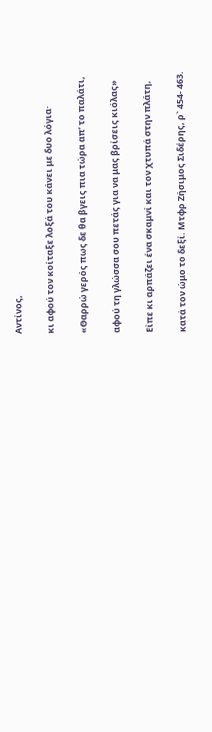Αντίνος,

κι αφού τον κοίταξε λοξά του κάνει με δυο λόγια·

«Θαρρώ γερός πως δε θα βγεις πια τώρα απ’ το παλάτι,

αφού τη γλώσσα σου πετάς για να μας βρίσεις κιόλας»

Είπε κι αρπάζει ένα σκαμνί και τον χτυπά στην πλάτη,

κατά τον ώμο το δεξί. Μτφρ Ζήσιμος Σιδέρης, ρ` 454- 463.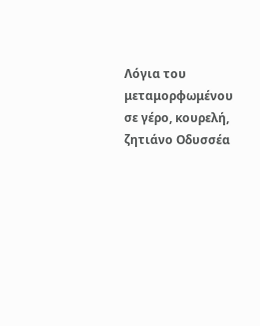Λόγια του μεταμορφωμένου σε γέρο, κουρελή, ζητιάνο Οδυσσέα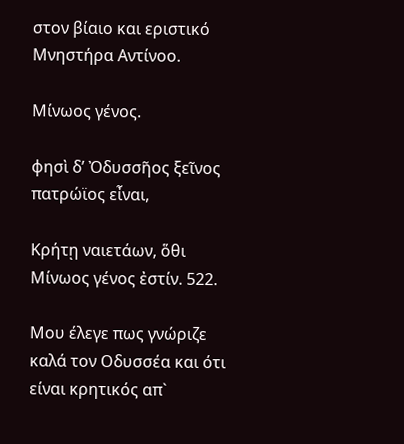στον βίαιο και εριστικό Μνηστήρα Αντίνοο.

Μίνωος γένος.

φησὶ δ’ Ὀδυσσῆος ξεῖνος πατρώϊος εἶναι,

Κρήτῃ ναιετάων, ὅθι Μίνωος γένος ἐστίν. 522.

Μου έλεγε πως γνώριζε καλά τον Οδυσσέα και ότι είναι κρητικός απ`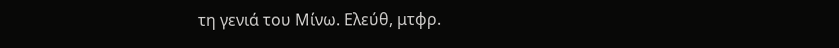τη γενιά του Μίνω. Ελεύθ, μτφρ.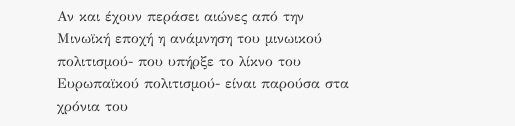Αν και έχουν περάσει αιώνες από την Μινωϊκή εποχή η ανάμνηση του μινωικού πολιτισμού- που υπήρξε το λίκνο του Ευρωπαϊκού πολιτισμού- είναι παρούσα στα χρόνια του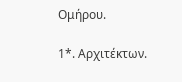Ομήρου.

1*. Αρχιτέκτων.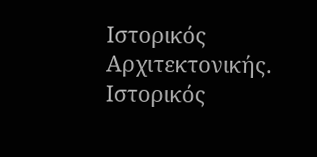Ιστορικός Αρχιτεκτονικής. Ιστορικός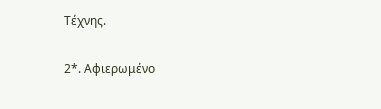Τέχνης.

2*. Αφιερωμένο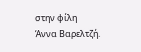στην φίλη Άννα Βαρελτζή.